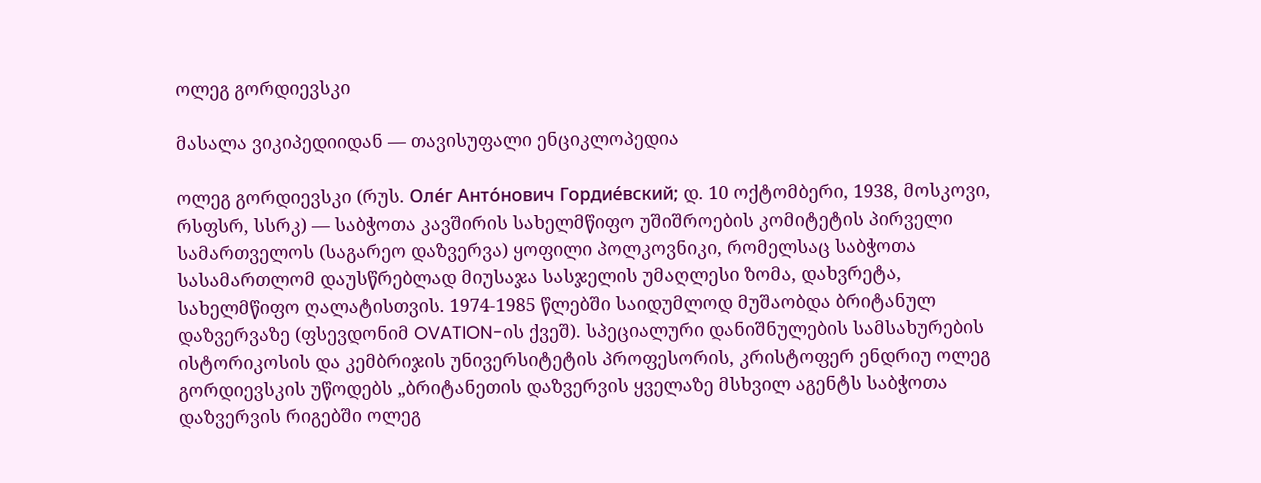ოლეგ გორდიევსკი

მასალა ვიკიპედიიდან — თავისუფალი ენციკლოპედია

ოლეგ გორდიევსკი (რუს. Оле́г Анто́нович Гордие́вский; დ. 10 ოქტომბერი, 1938, მოსკოვი, რსფსრ, სსრკ) — საბჭოთა კავშირის სახელმწიფო უშიშროების კომიტეტის პირველი სამართველოს (საგარეო დაზვერვა) ყოფილი პოლკოვნიკი, რომელსაც საბჭოთა სასამართლომ დაუსწრებლად მიუსაჯა სასჯელის უმაღლესი ზომა, დახვრეტა, სახელმწიფო ღალატისთვის. 1974-1985 წლებში საიდუმლოდ მუშაობდა ბრიტანულ დაზვერვაზე (ფსევდონიმ OVATION-ის ქვეშ). სპეციალური დანიშნულების სამსახურების ისტორიკოსის და კემბრიჯის უნივერსიტეტის პროფესორის, კრისტოფერ ენდრიუ ოლეგ გორდიევსკის უწოდებს „ბრიტანეთის დაზვერვის ყველაზე მსხვილ აგენტს საბჭოთა დაზვერვის რიგებში ოლეგ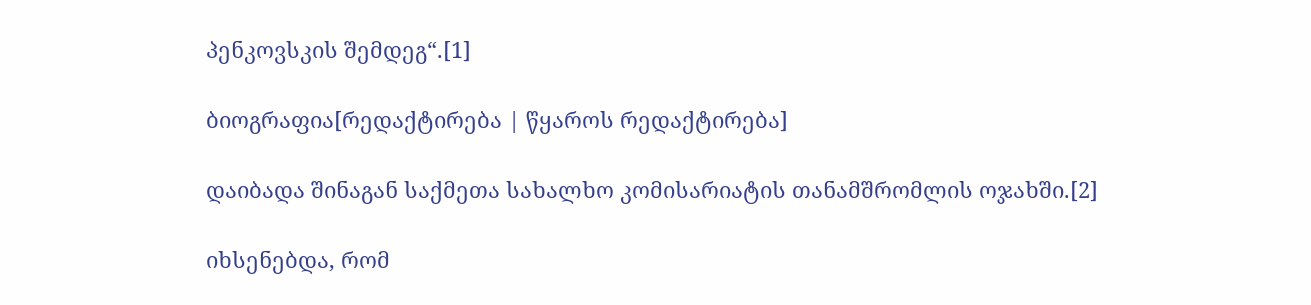პენკოვსკის შემდეგ“.[1]

ბიოგრაფია[რედაქტირება | წყაროს რედაქტირება]

დაიბადა შინაგან საქმეთა სახალხო კომისარიატის თანამშრომლის ოჯახში.[2]

იხსენებდა, რომ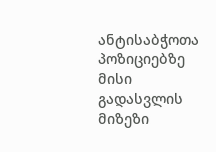ანტისაბჭოთა პოზიციებზე მისი გადასვლის მიზეზი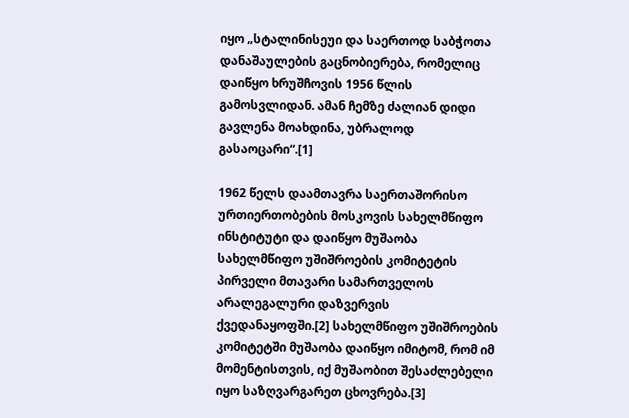იყო „სტალინისეუი და საერთოდ საბჭოთა დანაშაულების გაცნობიერება, რომელიც დაიწყო ხრუშჩოვის 1956 წლის გამოსვლიდან. ამან ჩემზე ძალიან დიდი გავლენა მოახდინა, უბრალოდ გასაოცარი“.[1]

1962 წელს დაამთავრა საერთაშორისო ურთიერთობების მოსკოვის სახელმწიფო ინსტიტუტი და დაიწყო მუშაობა სახელმწიფო უშიშროების კომიტეტის პირველი მთავარი სამართველოს არალეგალური დაზვერვის ქვედანაყოფში.[2] სახელმწიფო უშიშროების კომიტეტში მუშაობა დაიწყო იმიტომ, რომ იმ მომენტისთვის, იქ მუშაობით შესაძლებელი იყო საზღვარგარეთ ცხოვრება.[3]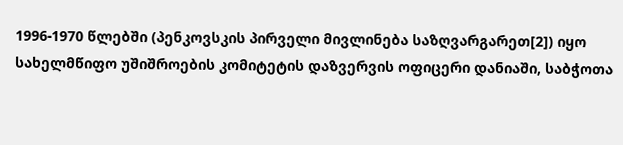1996-1970 წლებში (პენკოვსკის პირველი მივლინება საზღვარგარეთ[2]) იყო სახელმწიფო უშიშროების კომიტეტის დაზვერვის ოფიცერი დანიაში, საბჭოთა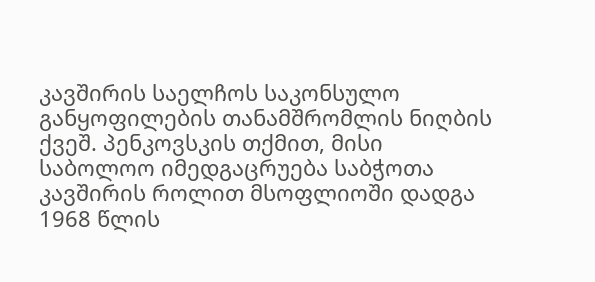კავშირის საელჩოს საკონსულო განყოფილების თანამშრომლის ნიღბის ქვეშ. პენკოვსკის თქმით, მისი საბოლოო იმედგაცრუება საბჭოთა კავშირის როლით მსოფლიოში დადგა 1968 წლის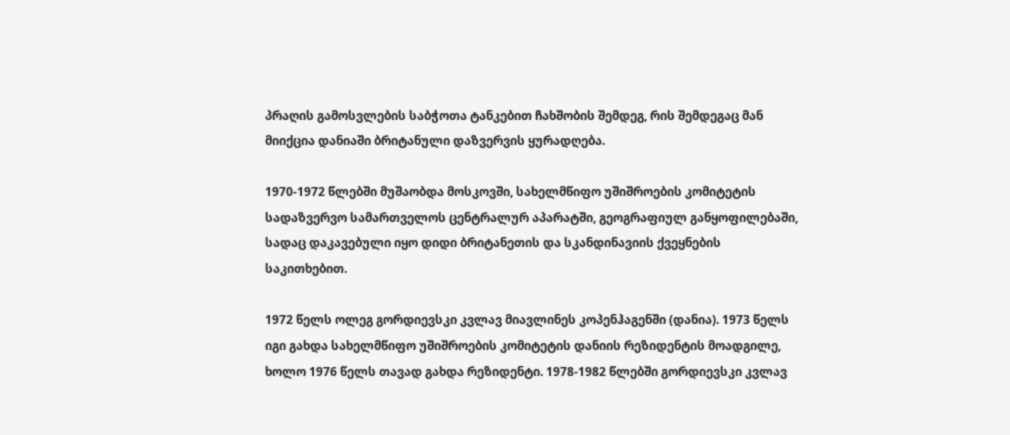პრაღის გამოსვლების საბჭოთა ტანკებით ჩახშობის შემდეგ, რის შემდეგაც მან მიიქცია დანიაში ბრიტანული დაზვერვის ყურადღება.

1970-1972 წლებში მუშაობდა მოსკოვში, სახელმწიფო უშიშროების კომიტეტის სადაზვერვო სამართველოს ცენტრალურ აპარატში, გეოგრაფიულ განყოფილებაში, სადაც დაკავებული იყო დიდი ბრიტანეთის და სკანდინავიის ქვეყნების საკითხებით.

1972 წელს ოლეგ გორდიევსკი კვლავ მიავლინეს კოპენჰაგენში (დანია). 1973 წელს იგი გახდა სახელმწიფო უშიშროების კომიტეტის დანიის რეზიდენტის მოადგილე, ხოლო 1976 წელს თავად გახდა რეზიდენტი. 1978-1982 წლებში გორდიევსკი კვლავ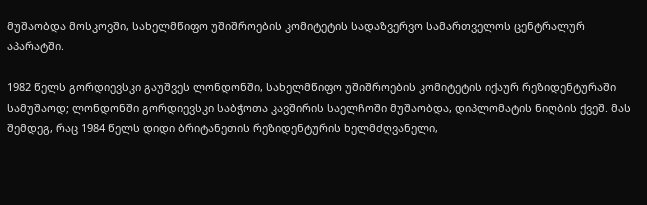მუშაობდა მოსკოვში, სახელმწიფო უშიშროების კომიტეტის სადაზვერვო სამართველოს ცენტრალურ აპარატში.

1982 წელს გორდიევსკი გაუშვეს ლონდონში, სახელმწიფო უშიშროების კომიტეტის იქაურ რეზიდენტურაში სამუშაოდ; ლონდონში გორდიევსკი საბჭოთა კავშირის საელჩოში მუშაობდა, დიპლომატის ნიღბის ქვეშ. მას შემდეგ, რაც 1984 წელს დიდი ბრიტანეთის რეზიდენტურის ხელმძღვანელი,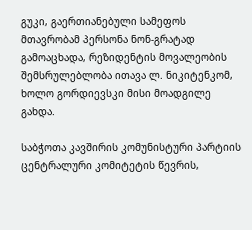გუკი, გაერთიანებული სამეფოს მთავრობამ პერსონა ნონ-გრატად გამოაცხადა, რეზიდენტის მოვალეობის შემსრულებლობა ითავა ლ. ნიკიტენკომ, ხოლო გორდიევსკი მისი მოადგილე გახდა.

საბჭოთა კავშირის კომუნისტური პარტიის ცენტრალური კომიტეტის წევრის,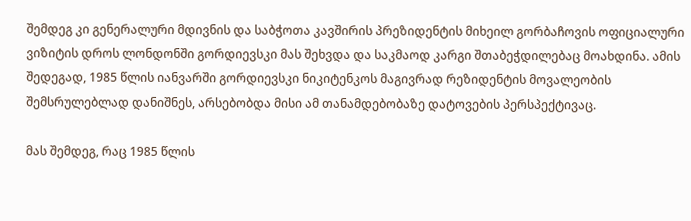შემდეგ კი გენერალური მდივნის და საბჭოთა კავშირის პრეზიდენტის მიხეილ გორბაჩოვის ოფიციალური ვიზიტის დროს ლონდონში გორდიევსკი მას შეხვდა და საკმაოდ კარგი შთაბეჭდილებაც მოახდინა. ამის შედეგად, 1985 წლის იანვარში გორდიევსკი ნიკიტენკოს მაგივრად რეზიდენტის მოვალეობის შემსრულებლად დანიშნეს, არსებობდა მისი ამ თანამდებობაზე დატოვების პერსპექტივაც.

მას შემდეგ, რაც 1985 წლის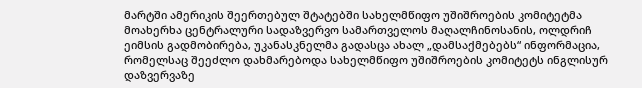მარტში ამერიკის შეერთებულ შტატებში სახელმწიფო უშიშროების კომიტეტმა მოახერხა ცენტრალური სადაზვერვო სამართველოს მაღალჩინოსანის, ოლდრიჩ ეიმსის გადმობირება, უკანასკნელმა გადასცა ახალ „დამსაქმებებს“ ინფორმაცია, რომელსაც შეეძლო დახმარებოდა სახელმწიფო უშიშროების კომიტეტს ინგლისურ დაზვერვაზე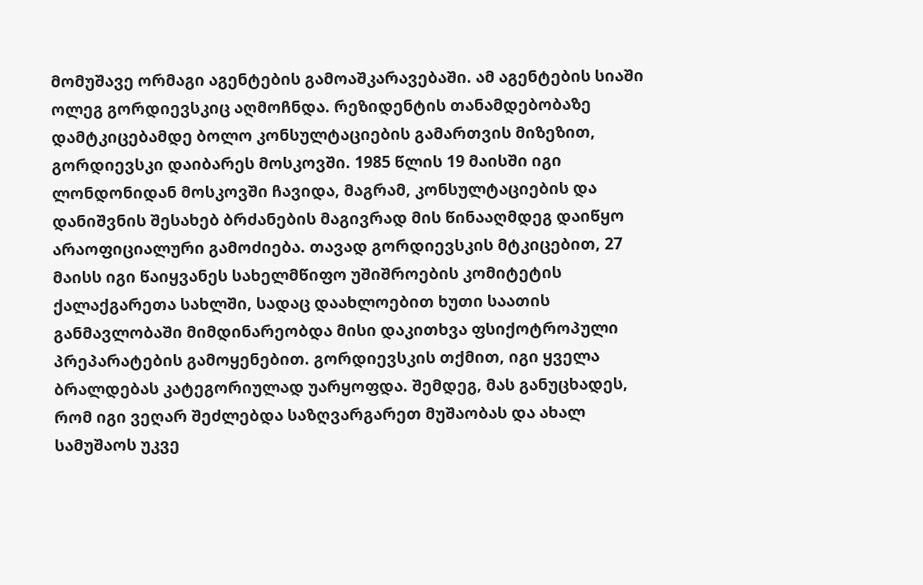მომუშავე ორმაგი აგენტების გამოაშკარავებაში. ამ აგენტების სიაში ოლეგ გორდიევსკიც აღმოჩნდა. რეზიდენტის თანამდებობაზე დამტკიცებამდე ბოლო კონსულტაციების გამართვის მიზეზით, გორდიევსკი დაიბარეს მოსკოვში. 1985 წლის 19 მაისში იგი ლონდონიდან მოსკოვში ჩავიდა, მაგრამ, კონსულტაციების და დანიშვნის შესახებ ბრძანების მაგივრად მის წინააღმდეგ დაიწყო არაოფიციალური გამოძიება. თავად გორდიევსკის მტკიცებით, 27 მაისს იგი წაიყვანეს სახელმწიფო უშიშროების კომიტეტის ქალაქგარეთა სახლში, სადაც დაახლოებით ხუთი საათის განმავლობაში მიმდინარეობდა მისი დაკითხვა ფსიქოტროპული პრეპარატების გამოყენებით. გორდიევსკის თქმით, იგი ყველა ბრალდებას კატეგორიულად უარყოფდა. შემდეგ, მას განუცხადეს, რომ იგი ვეღარ შეძლებდა საზღვარგარეთ მუშაობას და ახალ სამუშაოს უკვე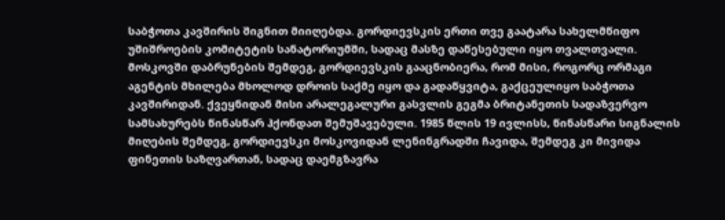საბჭოთა კავშირის შიგნით მიიღებდა. გორდიევსკის ერთი თვე გაატარა სახელმწიფო უშიშროების კომიტეტის სანატორიუმში, სადაც მასზე დაწესებული იყო თვალთვალი. მოსკოვში დაბრუნების შემდეგ, გორდიევსკის გააცნობიერა, რომ მისი, როგორც ორმაგი აგენტის მხილება მხოლოდ დროის საქმე იყო და გადაწყვიტა, გაქცეულიყო საბჭოთა კავშირიდან. ქვეყნიდან მისი არალეგალური გასვლის გეგმა ბრიტანეთის სადაზვერვო სამსახურებს წინასწარ ჰქონდათ შემუშავებული. 1985 წლის 19 ივლისს, წინასწარი სიგნალის მიღების შემდეგ, გორდიევსკი მოსკოვიდან ლენინგრადში ჩავიდა, შემდეგ კი მივიდა ფინეთის საზღვართან, სადაც დაემგზავრა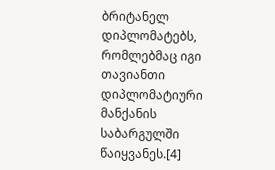ბრიტანელ დიპლომატებს, რომლებმაც იგი თავიანთი დიპლომატიური მანქანის საბარგულში წაიყვანეს.[4]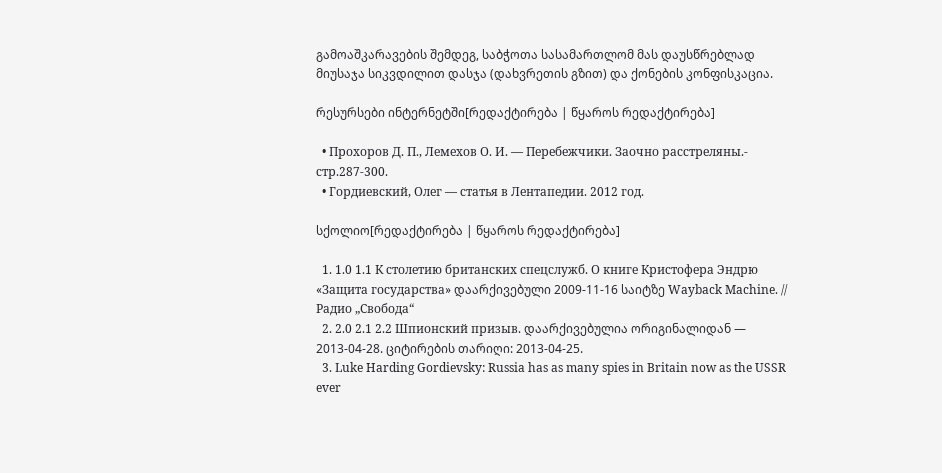გამოაშკარავების შემდეგ, საბჭოთა სასამართლომ მას დაუსწრებლად მიუსაჯა სიკვდილით დასჯა (დახვრეთის გზით) და ქონების კონფისკაცია.

რესურსები ინტერნეტში[რედაქტირება | წყაროს რედაქტირება]

  • Прохоров Д. П., Лемехов О. И. — Перебежчики. Заочно расстреляны.- стр.287-300.
  • Гордиевский, Олег — статья в Лентапедии. 2012 год.

სქოლიო[რედაქტირება | წყაროს რედაქტირება]

  1. 1.0 1.1 К столетию британских спецслужб. О книге Кристофера Эндрю «Защита государства» დაარქივებული 2009-11-16 საიტზე Wayback Machine. // Радио „Свобода“
  2. 2.0 2.1 2.2 Шпионский призыв. დაარქივებულია ორიგინალიდან — 2013-04-28. ციტირების თარიღი: 2013-04-25.
  3. Luke Harding Gordievsky: Russia has as many spies in Britain now as the USSR ever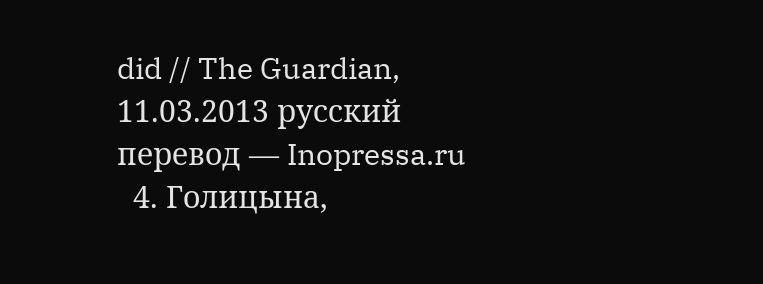did // The Guardian, 11.03.2013 русский перевод — Inopressa.ru
  4. Голицына,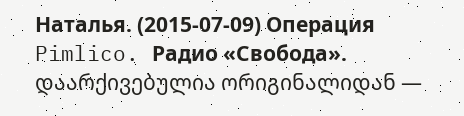Наталья. (2015-07-09) Операция Pimlico. Радио «Свобода». დაარქივებულია ორიგინალიდან —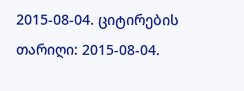2015-08-04. ციტირების თარიღი: 2015-08-04.